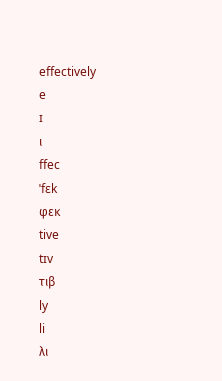effectively
e
ɪ
ι
ffec
ˈfɛk
φεκ
tive
tɪv
τιβ
ly
li
λι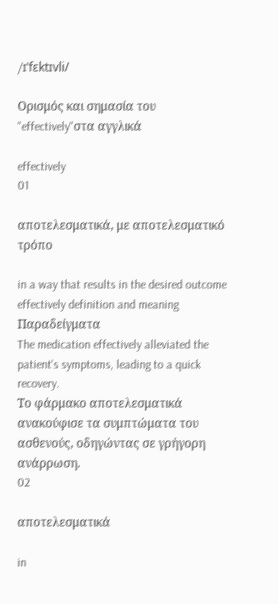/ɪˈfɛktɪvli/

Ορισμός και σημασία του "effectively"στα αγγλικά

effectively
01

αποτελεσματικά, με αποτελεσματικό τρόπο

in a way that results in the desired outcome
effectively definition and meaning
Παραδείγματα
The medication effectively alleviated the patient's symptoms, leading to a quick recovery.
Το φάρμακο αποτελεσματικά ανακούφισε τα συμπτώματα του ασθενούς, οδηγώντας σε γρήγορη ανάρρωση.
02

αποτελεσματικά

in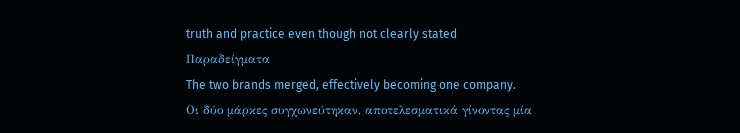truth and practice even though not clearly stated
Παραδείγματα
The two brands merged, effectively becoming one company.
Οι δύο μάρκες συγχωνεύτηκαν, αποτελεσματικά γίνοντας μία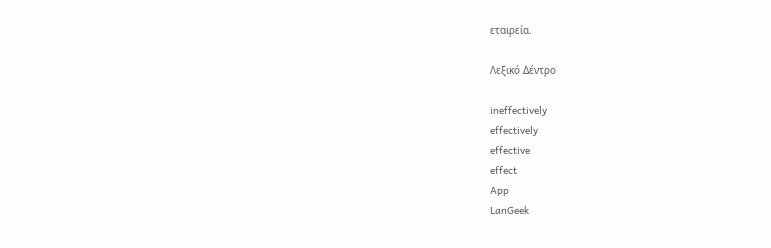εταιρεία.

Λεξικό Δέντρο

ineffectively
effectively
effective
effect
App
LanGeek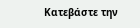Κατεβάστε την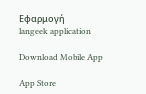Εφαρμογή
langeek application

Download Mobile App

App Store